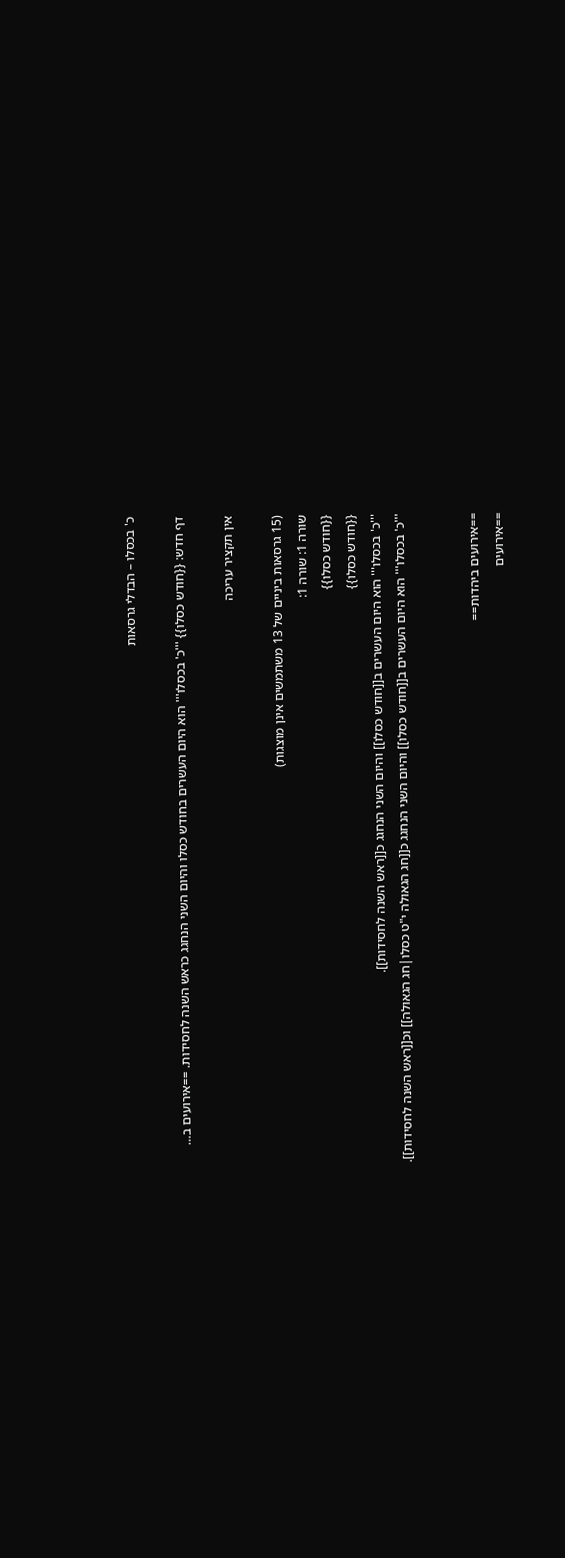כ' בכסלו – הבדלי גרסאות

דף חדש: {{חודש כסלו}} '''כ' בכסלו''' הוא היום העשרים בחודש כסלו והיום השני הנחגג כראש השנה לחסידות. ==אירועים ב…

אין תקציר עריכה

(15 גרסאות ביניים של 13 משתמשים אינן מוצגות)
שורה 1: שורה 1:
{{חודש כסלו}}
{{חודש כסלו}}
'''כ' בכסלו''' הוא היום העשרים ב[[חודש כסלו]] והיום השני הנחגג כ[[ראש השנה לחסידות]].
'''כ' בכסלו''' הוא היום העשרים ב[[חודש כסלו]] והיום השני הנחגג כ[[חג הגאולה י"ט כסלו|חג הגאולה]] וכ[[ראש השנה לחסידות]].


==אירועים ביהדות==
==אירועים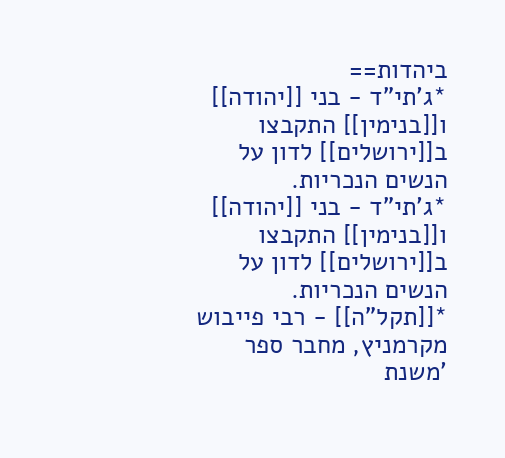ביהדות==
*ג'תי"ד - בני [[יהודה]] ו[[בנימין]] התקבצו ב[[ירושלים]] לדון על הנשים הנכריות.
*ג'תי"ד - בני [[יהודה]] ו[[בנימין]] התקבצו ב[[ירושלים]] לדון על הנשים הנכריות.
*[[תקל"ה]] - רבי פייבוש מקרמניץ, מחבר ספר 'משנת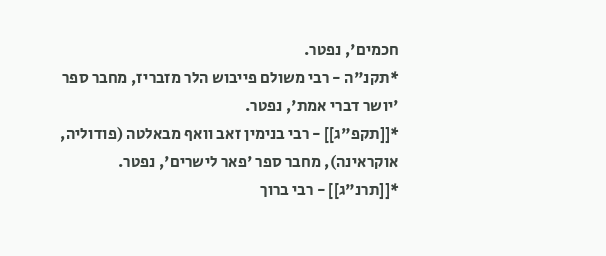חכמים', נפטר.
*תקנ"ה - רבי משולם פייבוש הלר מזבריז, מחבר ספר 'יושר דברי אמת', נפטר.
*[[תקפ"ג]] - רבי בנימין זאב וואף מבאלטה (פודוליה, אוקראינה), מחבר ספר 'פאר לישרים', נפטר.
*[[תרנ"ג]] - רבי ברוך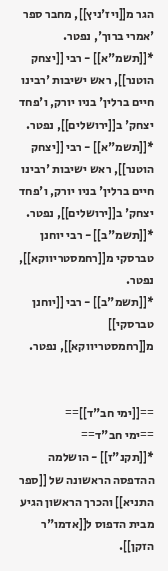הגר מ[[ויז'ניץ]], מחבר ספר 'אמרי ברוך', נפטר.
*[[תשמ"א]] - רבי [[יצחק הוטנר]], ראש ישיבות 'רבינו חיים ברלין' בניו יורק, ו'פחד יצחק' ב[[ירושלים]], נפטר.
*[[תשמ"א]] - רבי [[יצחק הוטנר]], ראש ישיבות 'רבינו חיים ברלין' בניו יורק, ו'פחד יצחק' ב[[ירושלים]], נפטר.
*[[תשמ"ב]] - רבי יוחנן טברסקי מ[[רחמסטריווקא]], נפטר.
*[[תשמ"ב]] - רבי [[יוחנן טברסקי]] מ[[רחמסטריווקא]], נפטר.


==[[ימי חב"ד]]==
==ימי חב"ד==
*[[תקנ"ז]] - הושלמה ההדפסה הראשונה של [[ספר התניא]] והכרך הראשון הגיע מבית הדפוס ל[[אדמו"ר הזקן]].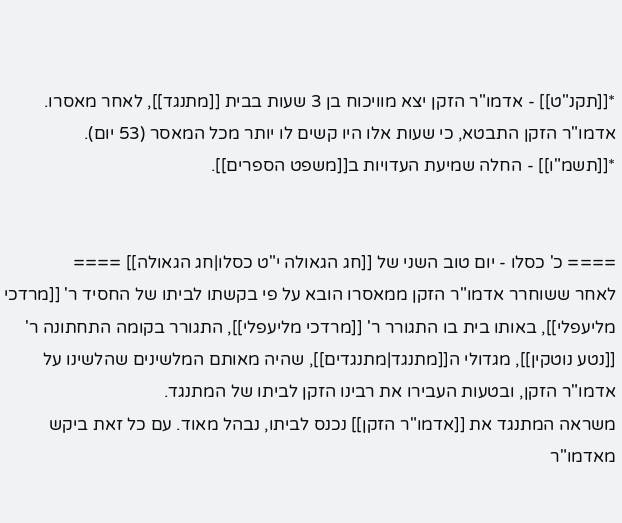*[[תקנ"ט]] - אדמו"ר הזקן יצא מוויכוח בן 3 שעות בבית [[מתנגד]], לאחר מאסרו. אדמו"ר הזקן התבטא, כי שעות אלו היו קשים לו יותר מכל המאסר (53 יום).
*[[תשמ"ו]] - החלה שמיעת העדויות ב[[משפט הספרים]].


==== כ' כסלו - יום טוב השני של [[חג הגאולה י"ט כסלו|חג הגאולה]] ====
לאחר ששוחרר אדמו"ר הזקן ממאסרו הובא על פי בקשתו לביתו של החסיד ר' [[מרדכי מליעפלי]], באותו בית בו התגורר ר' [[מרדכי מליעפלי]], התגורר בקומה התחתונה ר' [[נטע נוטקין]], מגדולי ה[[מתנגד|מתנגדים]], שהיה מאותם המלשינים שהלשינו על אדמו"ר הזקן, ובטעות העבירו את רבינו הזקן לביתו של המתנגד.
משראה המתנגד את [[אדמו"ר הזקן]] נכנס לביתו, נבהל מאוד. עם כל זאת ביקש מאדמו"ר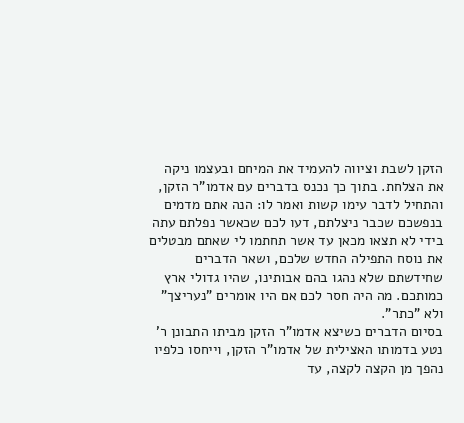הזקן לשבת וציווה להעמיד את המיחם ובעצמו ניקה את הצלחת. בתוך כך נכנס בדברים עם אדמו"ר הזקן, והתחיל לדבר עימו קשות ואמר לו: הנה אתם מדמים בנפשכם שכבר ניצלתם, דעו לכם שכאשר נפלתם עתה בידי לא תצאו מכאן עד אשר תחתמו לי שאתם מבטלים את נוסח התפילה החדש שלכם, ושאר הדברים שחידשתם שלא נהגו בהם אבותינו, שהיו גדולי ארץ כמותכם. מה היה חסר לכם אם היו אומרים "נעריצך" ולא "כתר".
בסיום הדברים כשיצא אדמו"ר הזקן מביתו התבונן ר' נטע בדמותו האצילית של אדמו"ר הזקן, וייחסו כלפיו נהפך מן הקצה לקצה, עד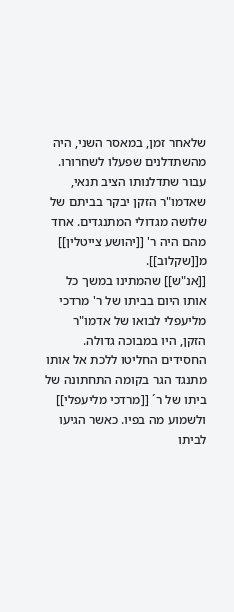שלאחר זמן, במאסר השני, היה מהשתדלנים שפעלו לשחרורו. עבור שתדלנותו הציב תנאי, שאדמו"ר הזקן יבקר בביתם של שלושה מגדולי המתנגדים. אחד מהם היה ר' [[יהושע צייטלין]] מ[[שקלוב]].
[[אנ"ש]] שהמתינו במשך כל אותו היום בביתו של ר' מרדכי מליעפלי לבואו של אדמו"ר הזקן, היו במבוכה גדולה.
החסידים החליטו ללכת אל אותו מתנגד הגר בקומה התחתונה של ביתו של ר´ [[מרדכי מליעפלי]] ולשמוע מה בפיו. כאשר הגיעו לביתו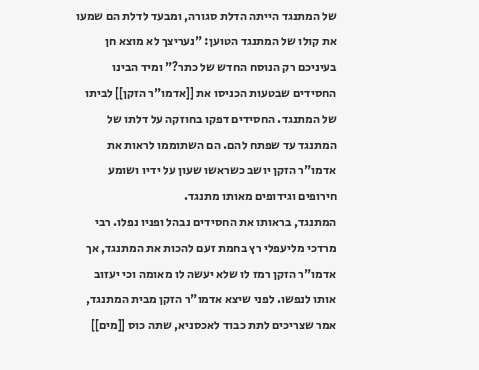של המתנגד הייתה הדלת סגורה, ומבעד לדלת הם שמעו את קולו של המתנגד הטוען: "נעריצך לא מוצא חן בעיניכם רק הנוסח החדש של כתר?" ומיד הבינו החסידים שבטעות הכניסו את [[אדמו"ר הזקן]] לביתו של המתנגד. החסידים דפקו בחוזקה על דלתו של המתנגד עד שפתח להם. הם השתוממו לראות את אדמו"ר הזקן יושב כשראשו שעון על ידיו ושומע חירופים וגידופים מאותו מתנגד.
המתנגד, בראותו את החסידים נבהל ופניו נפלו. רבי מרדכי מליעפלי רץ בחמת זעם להכות את המתנגד, אך אדמו"ר הזקן רמז לו שלא יעשה לו מאומה וכי יעזוב אותו לנפשו. לפני שיצא אדמו"ר הזקן מבית המתנגד, אמר שצריכים לתת כבוד לאכסניא, שתה כוס [[מים]]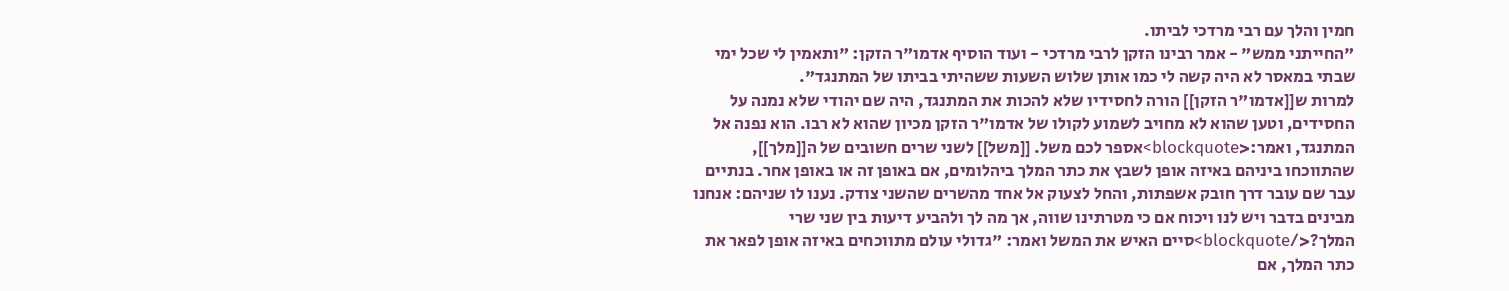חמין והלך עם רבי מרדכי לביתו.
"החייתני ממש" - אמר רבינו הזקן לרבי מרדכי - ועוד הוסיף אדמו"ר הזקן: "ותאמין לי שכל ימי שבתי במאסר לא היה קשה לי כמו אותן שלוש השעות ששהיתי בביתו של המתנגד".
למרות ש[[אדמו"ר הזקן]] הורה לחסידיו שלא להכות את המתנגד, היה שם יהודי שלא נמנה על החסידים, וטען שהוא לא מחויב לשמוע לקולו של אדמו"ר הזקן מכיון שהוא לא רבו. הוא נפנה אל המתנגד, ואמר:<blockquote>אספר לכם משל. [[משל]] לשני שרים חשובים של ה[[מלך]], שהתווכחו ביניהם באיזה אופן לשבץ את כתר המלך ביהלומים, אם באופן זה או באופן אחר. בנתיים עבר שם עובר דרך חובק אשפתות, והחל לצעוק אל אחד מהשרים שהשני צודק. נענו לו שניהם: אנחנו מבינים בדבר ויש לנו ויכוח אם כי מטרתינו שווה, אך מה לך ולהביע דיעות בין שני שרי המלך?</blockquote>סיים האיש את המשל ואמר: "גדולי עולם מתווכחים באיזה אופן לפאר את כתר המלך, אם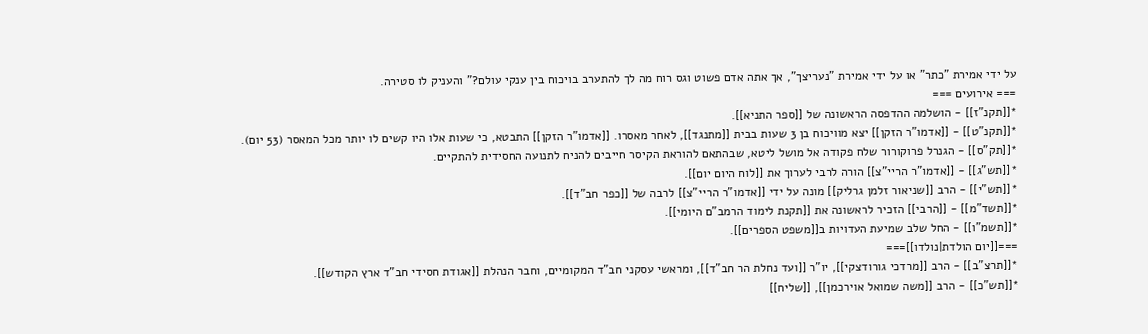על ידי אמירת "כתר" או על ידי אמירת "נעריצך", אך אתה אדם פשוט וגס רוח מה לך להתערב בויכוח בין ענקי עולם?" והעניק לו סטירה.
=== אירועים ===
*[[תקנ"ז]] - הושלמה ההדפסה הראשונה של [[ספר התניא]].
*[[תקנ"ט]] - [[אדמו"ר הזקן]] יצא מוויכוח בן 3 שעות בבית [[מתנגד]], לאחר מאסרו. [[אדמו"ר הזקן]] התבטא, כי שעות אלו היו קשים לו יותר מכל המאסר (53 יום).
*[[תק"ס]] - הגנרל פרוקורור שלח פקודה אל מושל ליטא, שבהתאם להוראת הקיסר חייבים להניח לתנועה החסידית להתקיים.
*[[תש"ג]] - [[אדמו"ר הריי"צ]] הורה לרבי לערוך את [[לוח היום יום]].
*[[תש"י]] - הרב [[שניאור זלמן גרליק]] מונה על ידי [[אדמו"ר הריי"צ]] לרבה של [[כפר חב"ד]].
*[[תשד"מ]] - [[הרבי]] הזכיר לראשונה את [[תקנת לימוד הרמב"ם היומי]].
*[[תשמ"ו]] - החל שלב שמיעת העדויות ב[[משפט הספרים]].
===[[יום הולדת|נולדו]]===
*[[תרצ"ב]] - הרב [[מרדכי גורודצקי]], יו"ר [[ועד נחלת הר חב"ד]], ומראשי עסקני חב"ד המקומיים, וחבר הנהלת [[אגודת חסידי חב"ד ארץ הקודש]].
*[[תש"כ]] - הרב [[משה שמואל אוירכמן]], [[שליח]]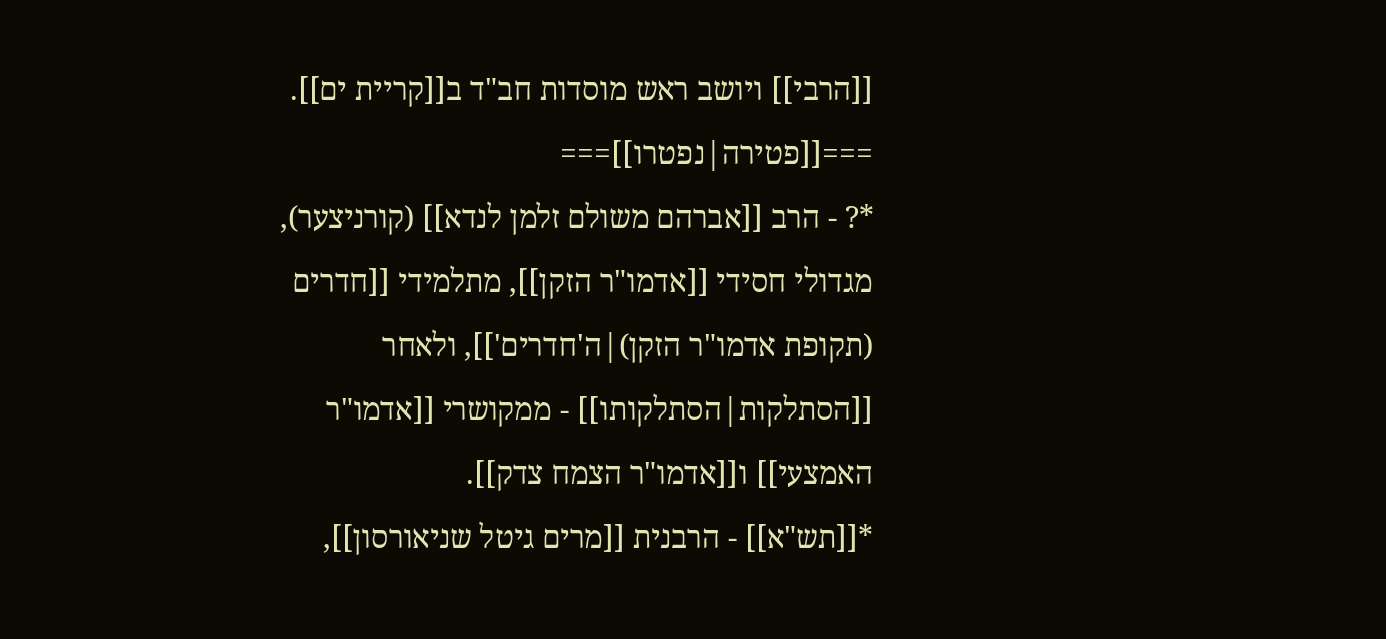[[הרבי]] ויושב ראש מוסדות חב"ד ב[[קריית ים]].
===[[פטירה|נפטרו]]===
*? - הרב [[אברהם משולם זלמן לנדא]] (קורניצער), מגדולי חסידי [[אדמו"ר הזקן]], מתלמידי [[חדרים (תקופת אדמו"ר הזקן)|ה'חדרים']], ולאחר [[הסתלקות|הסתלקותו]] - ממקושרי [[אדמו"ר האמצעי]] ו[[אדמו"ר הצמח צדק]].
*[[תש"א]] - הרבנית [[מרים גיטל שניאורסון]],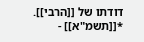דודתו של [[הרבי]].
*[[תשמ"א]] -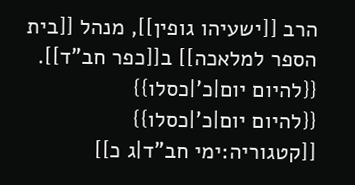הרב [[ישעיהו גופין]], מנהל [[בית הספר למלאכה]] ב[[כפר חב"ד]].
{{להיום יום|כ'|כסלו}}
{{להיום יום|כ'|כסלו}}
[[קטגוריה:ימי חב"ד|ג כ]]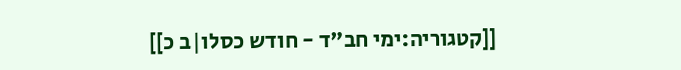[[קטגוריה:ימי חב"ד - חודש כסלו|ב כ]]